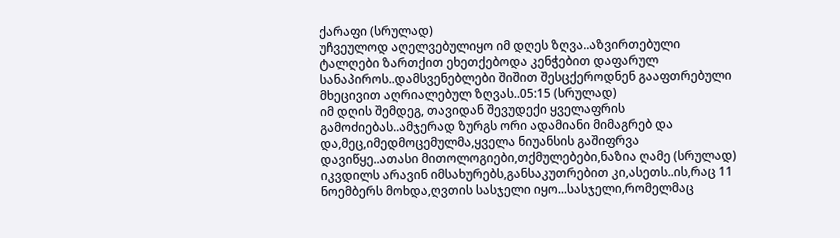ქარაფი (სრულად)
უჩვეულოდ აღელვებულიყო იმ დღეს ზღვა..აზვირთებული ტალღები ზართქით ეხეთქებოდა კენჭებით დაფარულ სანაპიროს..დამსვენებლები შიშით შესცქეროდნენ გააფთრებული მხეცივით აღრიალებულ ზღვას..05:15 (სრულად)
იმ დღის შემდეგ, თავიდან შევუდექი ყველაფრის გამოძიებას..ამჯერად ზურგს ორი ადამიანი მიმაგრებ და და,მეც,იმედმოცემულმა,ყველა ნიუანსის გაშიფრვა დავიწყე..ათასი მითოლოგიები,თქმულებები,ნაზია ღამე (სრულად)
იკვდილს არავინ იმსახურებს,განსაკუთრებით კი,ასეთს..ის,რაც 11 ნოემბერს მოხდა,ღვთის სასჯელი იყო...სასჯელი,რომელმაც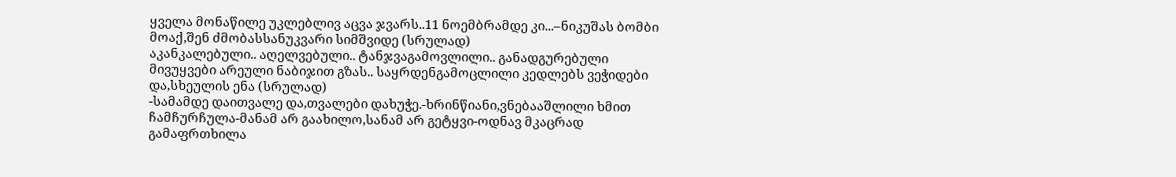ყველა მონაწილე უკლებლივ აცვა ჯვარს..11 ნოემბრამდე კი...–ნიკუშას ბომბი მოაქ,შენ ძმობასსანუკვარი სიმშვიდე (სრულად)
აკანკალებული.. აღელვებული.. ტანჯვაგამოვლილი.. განადგურებული მივუყვები არეული ნაბიჯით გზას.. საყრდენგამოცლილი კედლებს ვეჭიდები და,სხეულის ენა (სრულად)
-სამამდე დაითვალე და,თვალები დახუჭე.-ხრინწიანი,ვნებააშლილი ხმით ჩამჩურჩულა-მანამ არ გაახილო,სანამ არ გეტყვი-ოდნავ მკაცრად გამაფრთხილა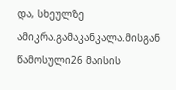და, სხეულზე ამიკრა.გამაკანკალა.მისგან წამოსული26 მაისის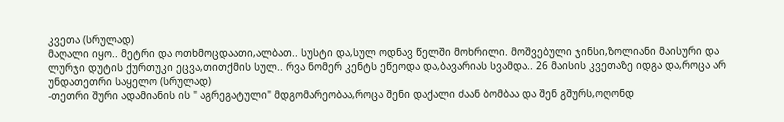კვეთა (სრულად)
მაღალი იყო.. მეტრი და ოთხმოცდაათი,ალბათ.. სუსტი და,სულ ოდნავ წელში მოხრილი. მოშვებული ჯინსი,ზოლიანი მაისური და ლურჯი დუტის ქურთუკი ეცვა,თითქმის სულ.. რვა ნომერ კენტს ეწეოდა და,ბავარიას სვამდა.. 26 მაისის კვეთაზე იდგა და,როცა არ უნდათეთრი საყელო (სრულად)
-თეთრი შური ადამიანის ის " აგრეგატული" მდგომარეობაა,როცა შენი დაქალი ძაან ბომბაა და შენ გშურს,ოღონდ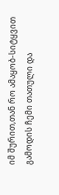იმ შურით,თან რო ამაყობ-სიტყვით გამოდის ჩემი თათული და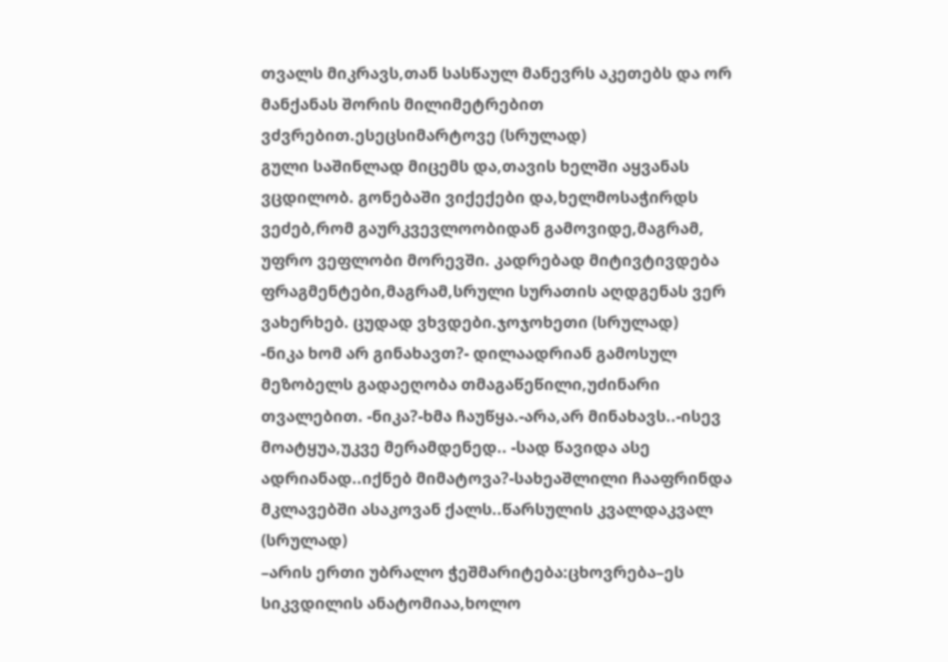თვალს მიკრავს,თან სასწაულ მანევრს აკეთებს და ორ მანქანას შორის მილიმეტრებით ვძვრებით.ესეცსიმარტოვე (სრულად)
გული საშინლად მიცემს და,თავის ხელში აყვანას ვცდილობ. გონებაში ვიქექები და,ხელმოსაჭირდს ვეძებ,რომ გაურკვევლოობიდან გამოვიდე,მაგრამ, უფრო ვეფლობი მორევში. კადრებად მიტივტივდება ფრაგმენტები,მაგრამ,სრული სურათის აღდგენას ვერ ვახერხებ. ცუდად ვხვდები.ჯოჯოხეთი (სრულად)
-ნიკა ხომ არ გინახავთ?- დილაადრიან გამოსულ მეზობელს გადაეღობა თმაგაწეწილი,უძინარი თვალებით. -ნიკა?-ხმა ჩაუწყა.-არა,არ მინახავს..-ისევ მოატყუა,უკვე მერამდენედ.. -სად წავიდა ასე ადრიანად..იქნებ მიმატოვა?-სახეაშლილი ჩააფრინდა მკლავებში ასაკოვან ქალს..წარსულის კვალდაკვალ (სრულად)
–არის ერთი უბრალო ჭეშმარიტება:ცხოვრება–ეს სიკვდილის ანატომიაა,ხოლო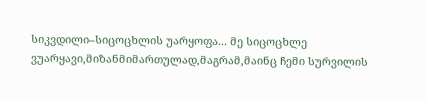სიკვდილი–სიცოცხლის უარყოფა... მე სიცოცხლე ვუარყავი,მიზანმიმართულად,მაგრამ,მაინც ჩემი სურვილის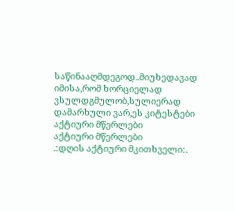საწინააღმდეგოდ..მიუხედავად იმისა,რომ ხორციელად ვსულდგმულობ,სულიერად დამარხული ვარ,ეს კიტესტები
აქტიური მწერლები
აქტიური მწერლები
.:დღის აქტიური მკითხველი:.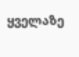ყველაზე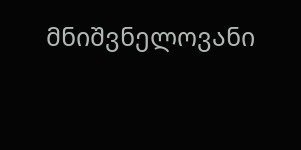მნიშვნელოვანი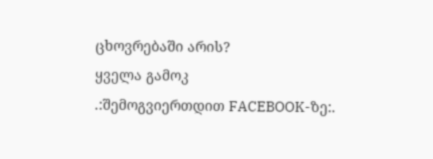ცხოვრებაში არის?
ყველა გამოკ
.:შემოგვიერთდით FACEBOOK-ზე:.